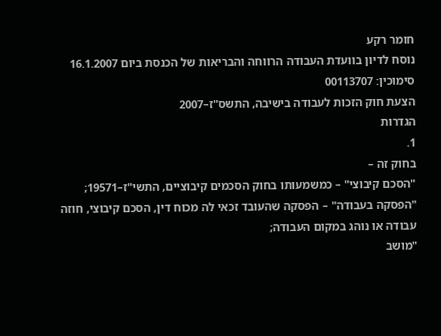חומר רקע
נוסח לדיון בוועדת העבודה הרווחה והבריאות של הכנסת ביום 16.1.2007
סימוכין: 00113707
הצעת חוק הזכות לעבודה בישיבה, התשס"ז–2007
הגדרות
1.
בחוק זה –
"הסכם קיבוצי" – כמשמעותו בחוק הסכמים קיבוציים, התשי"ז–19571;
"הפסקה בעבודה" – הפסקה שהעובד זכאי לה מכוח דין, הסכם קיבוצי, חוזה עבודה או נוהג במקום העבודה;
"מושב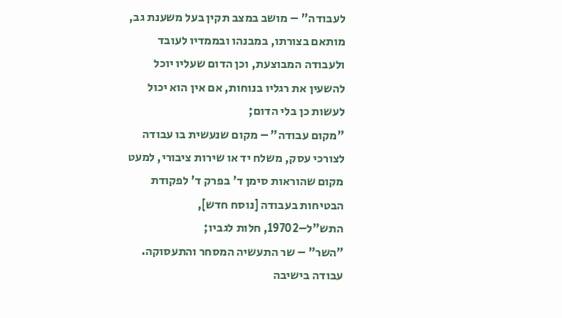לעבודה" – מושב במצב תקין בעל משענת גב, מותאם בצורתו, במבנהו ובממדיו לעובד ולעבודה המבוצעת, וכן הדום שעליו יוכל להשעין את רגליו בנוחות, אם אין הוא יכול לעשות כן בלי הדום;
"מקום עבודה" – מקום שנעשית בו עבודה לצורכי עסק, משלח יד או שירות ציבורי, למעט מקום שהוראות סימן ד' בפרק ד' לפקודת הבטיחות בעבודה [נוסח חדש], התש"ל–19702, חלות לגביו;
"השר" – שר התעשיה המסחר והתעסוקה.
עבודה בישיבה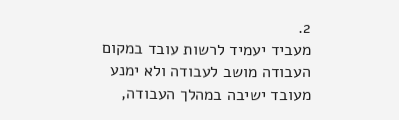2.
מעביד יעמיד לרשות עובד במקום העבודה מושב לעבודה ולא ימנע מעובד ישיבה במהלך העבודה,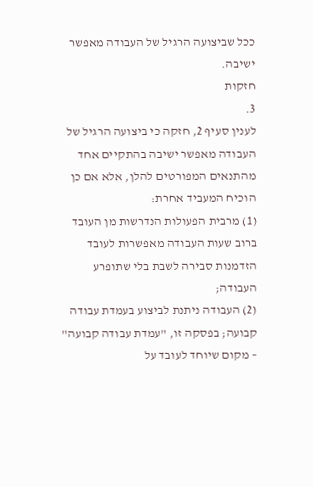ככל שביצועה הרגיל של העבודה מאפשר ישיבה.
חזקות
3.
לענין סעיף 2, חזקה כי ביצועה הרגיל של העבודה מאפשר ישיבה בהתקיים אחד מהתנאים המפורטים להלן, אלא אם כן הוכיח המעביד אחרת:
(1) מרבית הפעולות הנדרשות מן העובד ברוב שעות העבודה מאפשרות לעובד הזדמנות סבירה לשבת בלי שתופרע העבודה;
(2) העבודה ניתנת לביצוע בעמדת עבודה קבועה; בפסקה זו, "עמדת עבודה קבועה" – מקום שיוחד לעובד על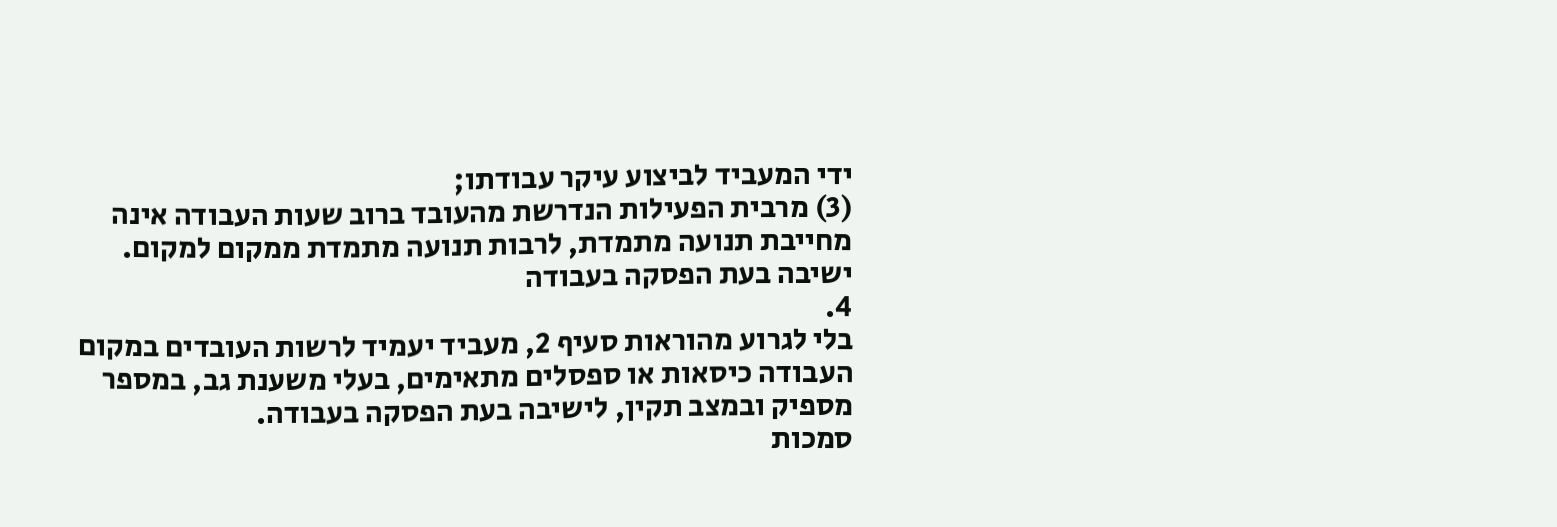ידי המעביד לביצוע עיקר עבודתו;
(3) מרבית הפעילות הנדרשת מהעובד ברוב שעות העבודה אינה מחייבת תנועה מתמדת, לרבות תנועה מתמדת ממקום למקום.
ישיבה בעת הפסקה בעבודה
4.
בלי לגרוע מהוראות סעיף 2, מעביד יעמיד לרשות העובדים במקום העבודה כיסאות או ספסלים מתאימים, בעלי משענת גב, במספר מספיק ובמצב תקין, לישיבה בעת הפסקה בעבודה.
סמכות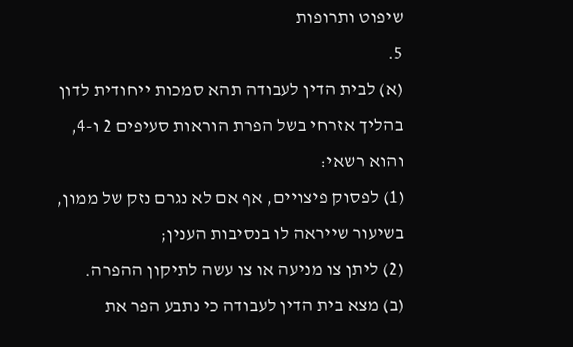שיפוט ותרופות
5.
(א) לבית הדין לעבודה תהא סמכות ייחודית לדון בהליך אזרחי בשל הפרת הוראות סעיפים 2 ו-4, והוא רשאי:
(1) לפסוק פיצויים, אף אם לא נגרם נזק של ממון, בשיעור שייראה לו בנסיבות הענין;
(2) ליתן צו מניעה או צו עשה לתיקון ההפרה.
(ב) מצא בית הדין לעבודה כי נתבע הפר את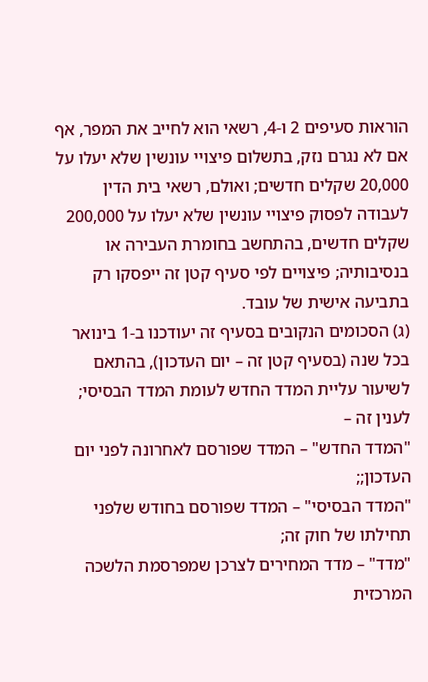הוראות סעיפים 2 ו-4, רשאי הוא לחייב את המפר, אף אם לא נגרם נזק, בתשלום פיצויי עונשין שלא יעלו על 20,000 שקלים חדשים; ואולם, רשאי בית הדין לעבודה לפסוק פיצויי עונשין שלא יעלו על 200,000 שקלים חדשים, בהתחשב בחומרת העבירה או בנסיבותיה; פיצויים לפי סעיף קטן זה ייפסקו רק בתביעה אישית של עובד.
(ג) הסכומים הנקובים בסעיף זה יעודכנו ב-1 בינואר בכל שנה (בסעיף קטן זה – יום העדכון), בהתאם לשיעור עליית המדד החדש לעומת המדד הבסיסי; לענין זה –
"המדד החדש" – המדד שפורסם לאחרונה לפני יום העדכון;;
"המדד הבסיסי" – המדד שפורסם בחודש שלפני תחילתו של חוק זה;
"מדד" – מדד המחירים לצרכן שמפרסמת הלשכה המרכזית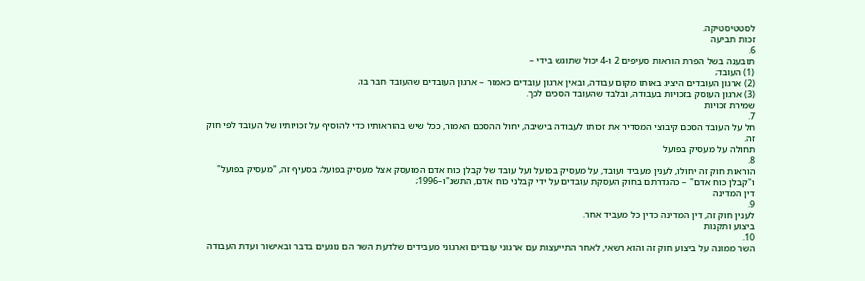לסטטיסטיקה.
זכות תביעה
6.
תובענה בשל הפרת הוראות סעיפים 2 ו-4 יכול שתוגש בידי –
(1) העובד;
(2) ארגון העובדים היציג באותו מקום עבודה, ובאין ארגון עובדים כאמור – ארגון העובדים שהעובד חבר בו;
(3) ארגון העוסק בזכויות בעבודה, ובלבד שהעובד הסכים לכך.
שמירת זכויות
7.
חל על העובד הסכם קיבוצי המסדיר את זכותו לעבודה בישיבה, יחול ההסכם האמור, ככל שיש בהוראותיו כדי להוסיף על זכויותיו של העובד לפי חוק זה.
תחולה על מעסיק בפועל
8.
הוראות חוק זה יחולו, לענין מעביד ועובד, על מעסיק בפועל ועל עובד של קבלן כוח אדם המועסק אצל מעסיק בפועל; בסעיף זה, "מעסיק בפועל" ו"קבלן כוח אדם" – כהגדרתם בחוק העסקת עובדים על ידי קבלני כוח אדם, התשנ"ו–1996;
דין המדינה
9.
לענין חוק זה, דין המדינה כדין כל מעביד אחר.
ביצוע ותקנות
10.
השר ממונה על ביצוע חוק זה והוא רשאי, לאחר התייעצות עם ארגוני עובדים וארגוני מעבידים שלדעת השר הם נוגעים בדבר ובאישור ועדת העבודה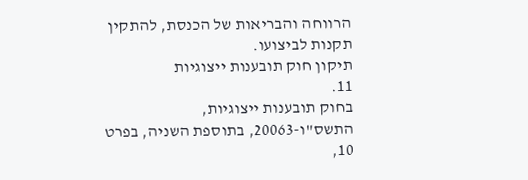הרווחה והבריאות של הכנסת, להתקין תקנות לביצועו.
תיקון חוק תובענות ייצוגיות
11.
בחוק תובענות ייצוגיות, התשס"ו-20063, בתוספת השניה, בפרט 10,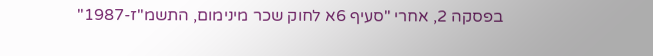בפסקה 2, אחרי "סעיף 6א לחוק שכר מינימום, התשמ"ז-1987"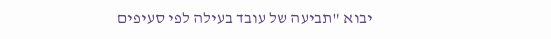יבוא "תביעה של עובד בעילה לפי סעיפים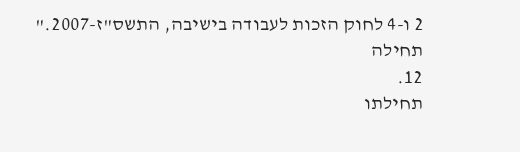2 ו-4 לחוק הזכות לעבודה בישיבה, התשס"ז-2007."
תחילה
12.
תחילתו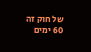של חוק זה 60 ימים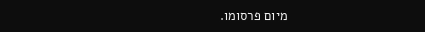מיום פרסומו.